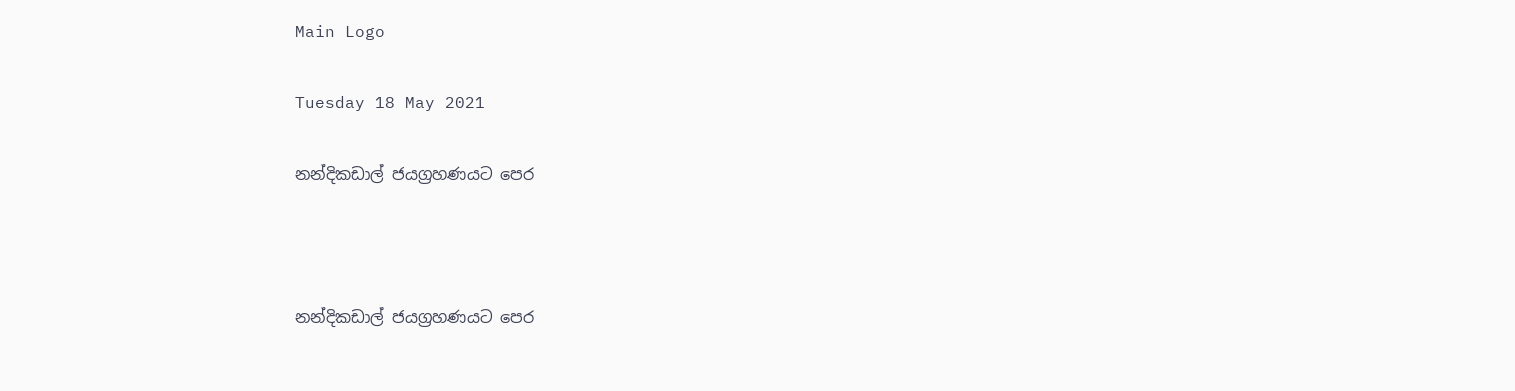Main Logo

Tuesday 18 May 2021

නන්දිකඩාල් ජයග්‍රහණයට පෙර



නන්දිකඩාල් ජයග්‍රහණයට පෙර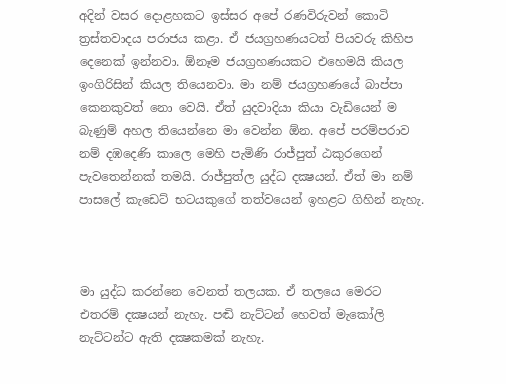අදින් වසර දොළහකට ඉස්සර අපේ රණවිරුවන් කොටි ත්‍රස්තවාදය පරාජය කළා. ඒ ජයග්‍රහණයටත් පියවරු කිහිප දෙනෙක් ඉන්නවා. ඕනෑම ජයග්‍රහණයකට එහෙමයි කියල ඉංගිරිසින් කියල තියෙනවා. මා නම් ජයග්‍රහණයේ බාප්පා කෙනකුවත් නො වෙයි. ඒත් යුදවාදියා කියා වැඩියෙන් ම බැණුම් අහල තියෙන්නෙ මා වෙන්න ඕන. අපේ පරම්පරාව නම් දඹදෙණි කාලෙ මෙහි පැමිණි රාජ්පුත් ඨකුරගෙන් පැවතෙන්නක් තමයි. රාජ්පුත්ල යුද්ධ දක්‍ෂයන්. ඒත් මා නම් පාසලේ කැඩෙට් භටයකුගේ තත්වයෙන් ඉහළට ගිහින් නැහැ.



මා යුද්ධ කරන්නෙ වෙනත් තලයක. ඒ තලයෙ මෙරට එතරම් දක්‍ෂයන් නැහැ. පඬි නැට්ටන් හෙවත් මැකෝලි නැට්ටන්ට ඇති දක්‍ෂකමක් නැහැ.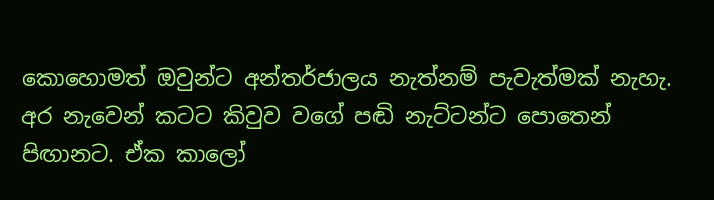කොහොමත් ඔවුන්ට අන්තර්ජාලය නැත්නම් පැවැත්මක් නැහැ. අර නැවෙන් කටට කිවුව වගේ පඬි නැට්ටන්ට පොතෙන් පිඟානට. ඒක කාලෝ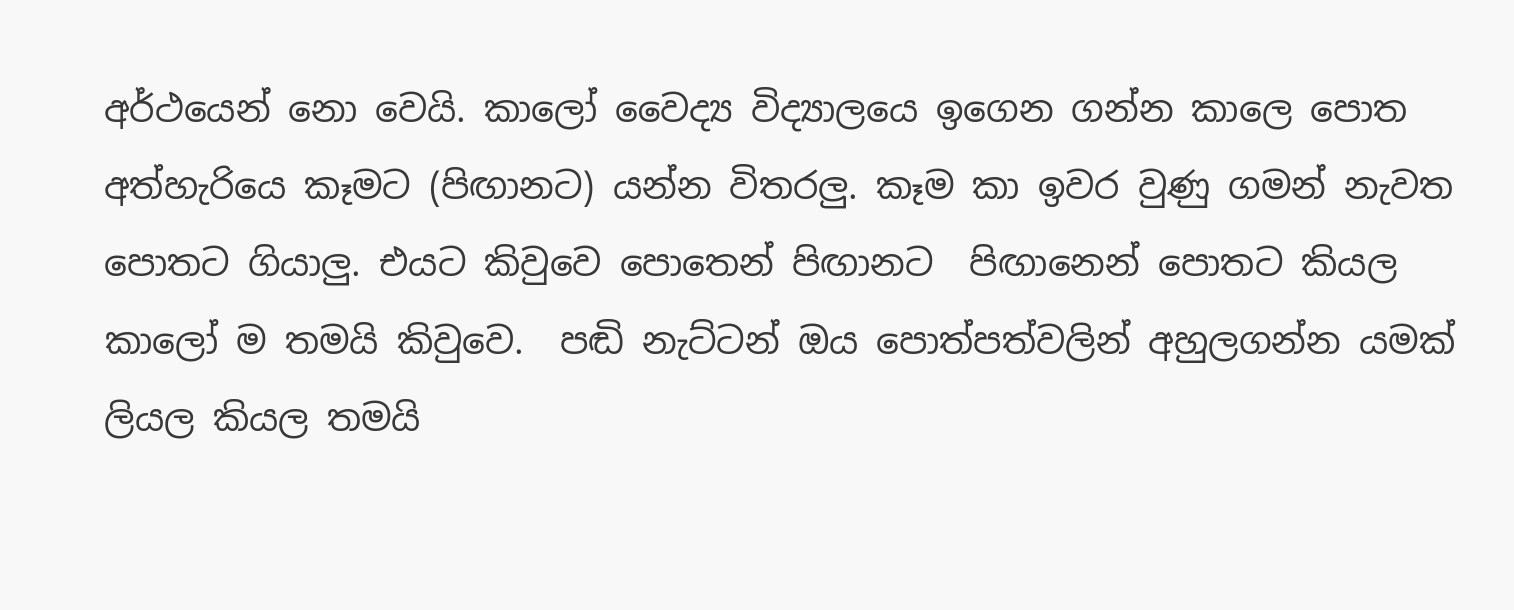අර්ථයෙන් නො වෙයි. කාලෝ වෛද්‍ය විද්‍යාලයෙ ඉගෙන ගන්න කාලෙ පොත අත්හැරියෙ කෑමට (පිඟානට) යන්න විතරලු. කෑම කා ඉවර වුණු ගමන් නැවත පොතට ගියාලු. එයට කිවුවෙ පොතෙන් පිඟානට  පිඟානෙන් පොතට කියල කාලෝ ම තමයි කිවුවෙ.  පඬි නැට්ටන් ඔය පොත්පත්වලින් අහුලගන්න යමක් ලියල කියල තමයි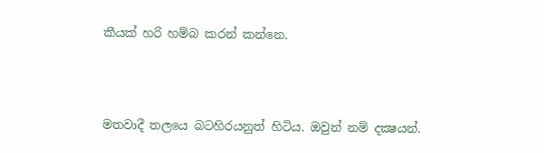කීයක් හරි හම්බ කරන් කන්නෙ.



මතවාදී තලයෙ බටහිරයනුත් හිටිය. ඔවුන් නම් දක්‍ෂයන්.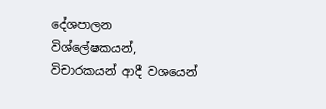දේශපාලන විශ්ලේෂකයන්, විචාරකයන් ආදී වශයෙන්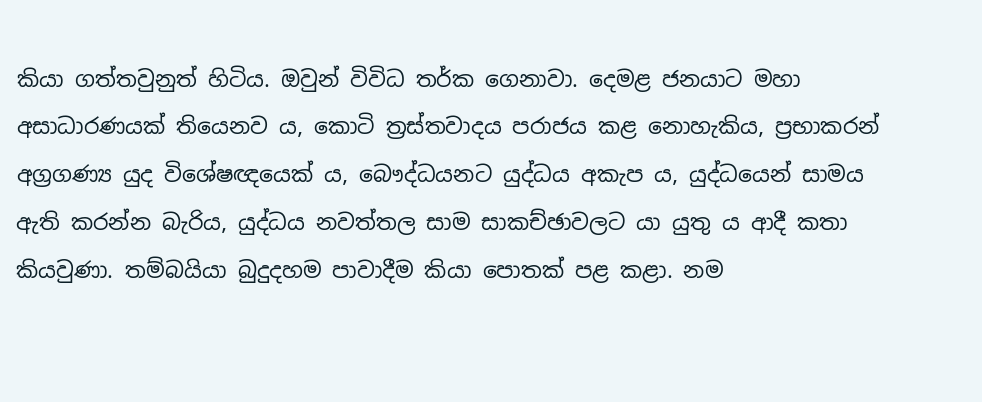කියා ගත්තවුනුත් හිටිය. ඔවුන් විවිධ තර්ක ගෙනාවා. දෙමළ ජනයාට මහා අසාධාරණයක් තියෙනව ය, කොටි ත්‍රස්තවාදය පරාජය කළ නොහැකිය, ප්‍රභාකරන් අග්‍රගණ්‍ය යුද විශේෂඥයෙක් ය, බෞද්ධයනට යුද්ධය අකැප ය, යුද්ධයෙන් සාමය ඇති කරන්න බැරිය, යුද්ධය නවත්තල සාම සාකච්ඡාවලට යා යුතු ය ආදී කතා කියවුණා. තම්බයියා බුදුදහම පාවාදීම කියා පොතක් පළ කළා. නම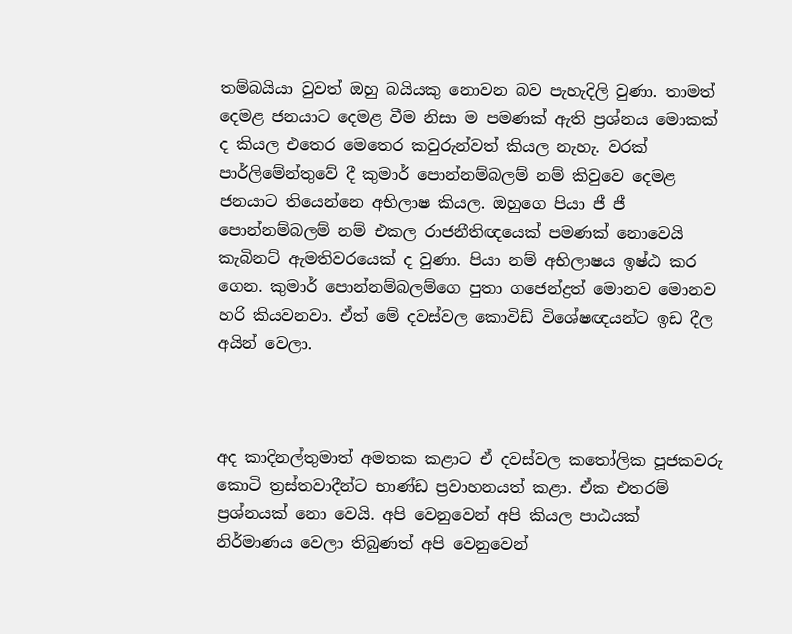තම්බයියා වුවත් ඔහු බයියකු නොවන බව පැහැදිලි වුණා. තාමත් දෙමළ ජනයාට දෙමළ වීම නිසා ම පමණක් ඇති ප්‍රශ්නය මොකක් ද කියල එතෙර මෙතෙර කවුරුන්වත් කියල නැහැ. වරක් පාර්ලිමේන්තුවේ දී කුමාර් පොන්නම්බලම් නම් කිවුවෙ දෙමළ ජනයාට තියෙන්නෙ අභිලාෂ කියල. ඔහුගෙ පියා ජී ජී පොන්නම්බලම් නම් එකල රාජනීතිඥයෙක් පමණක් නොවෙයි කැබිනට් ඇමතිවරයෙක් ද වුණා. පියා නම් අභිලාෂය ඉෂ්ඨ කර ගෙන. කුමාර් පොන්නම්බලම්ගෙ පුතා ගජෙන්ද්‍රත් මොනව මොනව හරි කියවනවා. ඒත් මේ දවස්වල කොවිඩ් විශේෂඥයන්ට ඉඩ දීල අයින් වෙලා.



අද කාදිනල්තුමාත් අමතක කළාට ඒ දවස්වල කතෝලික පූජකවරු කොටි ත්‍රස්තවාදීන්ට භාණ්ඩ ප්‍රවාහනයත් කළා. ඒක එතරම් ප්‍රශ්නයක් නො වෙයි. අපි වෙනුවෙන් අපි කියල පාඨයක් නිර්මාණය වෙලා තිබුණත් අපි වෙනුවෙන්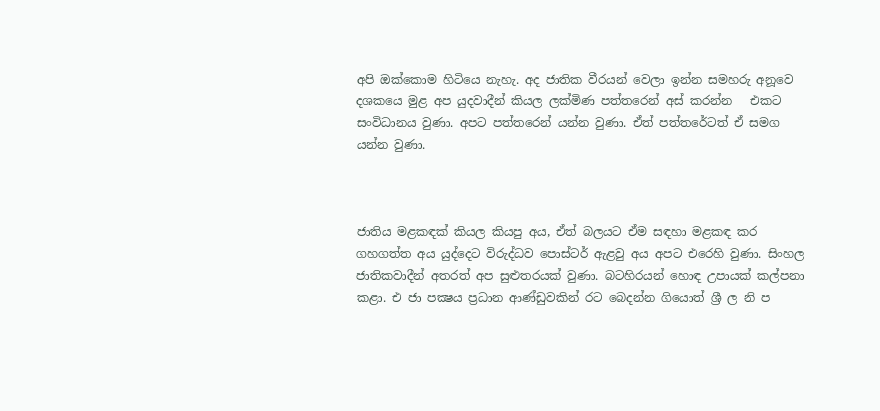අපි ඔක්කොම හිටියෙ නැහැ. අද ජාතික වීරයන් වෙලා ඉන්න සමහරු අනූවෙ දශකයෙ මුළ අප යුදවාදීන් කියල ලක්මිණ පත්තරෙන් අස් කරන්න   එකට සංවිධානය වුණා. අපට පත්තරෙන් යන්න වුණා. ඒත් පත්තරේටත් ඒ සමග යන්න වුණා.



ජාතිය මළකඳක් කියල කියපු අය, ඒත් බලයට ඒම සඳහා මළකඳ කර ගහගත්ත අය යුද්දෙට විරුද්ධව පොස්ටර් ඇළවු අය අපට එරෙහි වුණා. සිංහල ජාතිකවාදීන් අතරත් අප සුළුතරයක් වුණා. බටහිරයන් හොඳ උපායක් කල්පනා කළා. එ ජා පක්‍ෂය ප්‍රධාන ආණ්ඩුවකින් රට බෙදන්න ගියොත් ශ්‍රී ල නි ප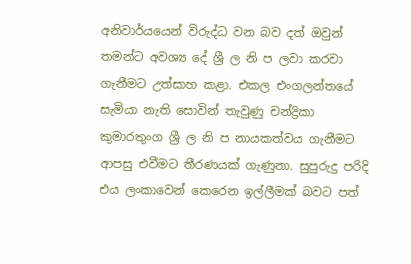අනිවාර්යයෙන් විරුද්ධ වන බව දත් ඔවුන් තමන්ට අවශ්‍ය දේ ශ්‍රී ල නි ප ලවා කරවා ගැනීමට උත්සාහ කළා. එකල එංගලන්තයේ සැමියා නැති සොවින් තැවුණු චන්ද්‍රිකා කුමාරතුංග ශ්‍රී ල නි ප නායකත්වය ගැනීමට ආපසු එවීමට තීරණයක් ගැණුනා. සුපුරුදු පරිදි එය ලංකාවෙන් කෙරෙන ඉල්ලීමක් බවට පත්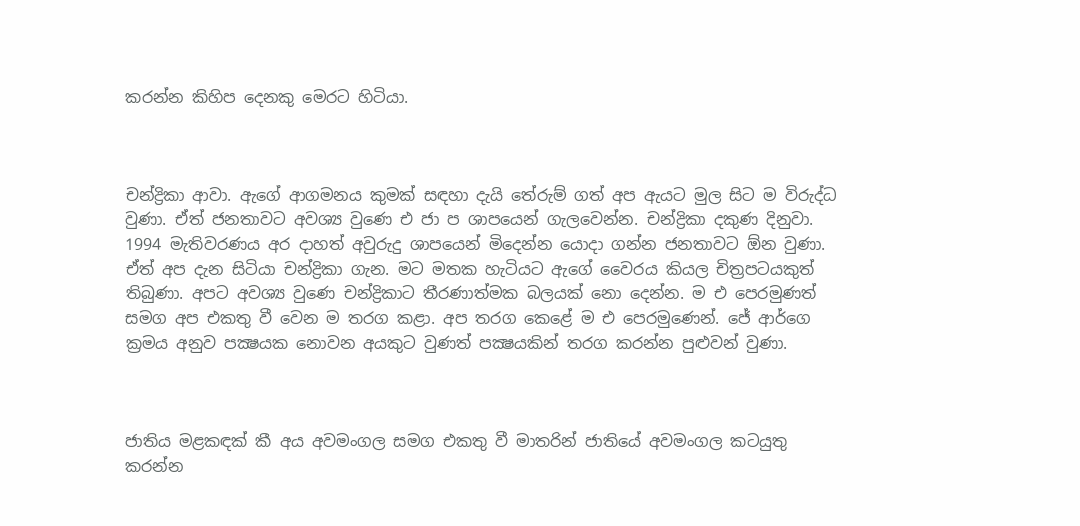කරන්න කිහිප දෙනකු මෙරට හිටියා.



චන්ද්‍රිකා ආවා. ඇගේ ආගමනය කුමක් සඳහා දැයි තේරුම් ගත් අප ඇයට මුල සිට ම විරුද්ධ වුණා. ඒත් ජනතාවට අවශ්‍ය වුණෙ එ ජා ප ශාපයෙන් ගැලවෙන්න. චන්ද්‍රිකා දකුණ දිනුවා. 1994 මැතිවරණය අර දාහත් අවුරුදු ශාපයෙන් මිදෙන්න යොදා ගන්න ජනතාවට ඕන වුණා. ඒත් අප දැන සිටියා චන්ද්‍රිකා ගැන. මට මතක හැටියට ඇගේ වෛරය කියල චිත්‍රපටයකුත් තිබුණා. අපට අවශ්‍ය වුණෙ චන්ද්‍රිකාට තීරණාත්මක බලයක් නො දෙන්න. ම එ පෙරමුණත් සමග අප එකතු වී වෙන ම තරග කළා. අප තරග කෙළේ ම එ පෙරමුණෙන්. ජේ ආර්ගෙ ක්‍රමය අනුව පක්‍ෂයක නොවන අයකුට වුණත් පක්‍ෂයකින් තරග කරන්න පුළුවන් වුණා.



ජාතිය මළකඳක් කී අය අවමංගල සමග එකතු වී මාතරින් ජාතියේ අවමංගල කටයුතු කරන්න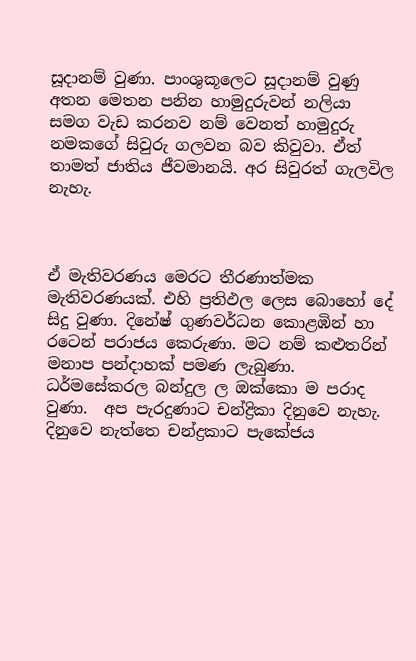සූදානම් වුණා. පාංශුකූලෙට සූදානම් වුණු අතන මෙතන පනින හාමුදුරුවන් නලියා සමග වැඩ කරනව නම් වෙනත් හාමුදුරු නමකගේ සිවුරු ගලවන බව කිවුවා. ඒත් තාමත් ජාතිය ජීවමානයි. අර සිවුරත් ගැලවිල නැහැ.



ඒ මැතිවරණය මෙරට තීරණාත්මක මැතිවරණයක්. එහි ප්‍රතිඵල ලෙස බොහෝ දේ සිදු වුණා. දිනේෂ් ගුණවර්ධන කොළඹින් හා රටෙන් පරාජය කෙරුණා. මට නම් කළුතරින් මනාප පන්දාහක් පමණ ලැබුණා. ධර්මසේකරල බන්දුල ල ඔක්කො ම පරාද වුණා.  අප පැරදුණාට චන්ද්‍රිකා දිනුවෙ නැහැ.  දිනුවෙ නැත්තෙ චන්ද්‍රකාට පැකේජය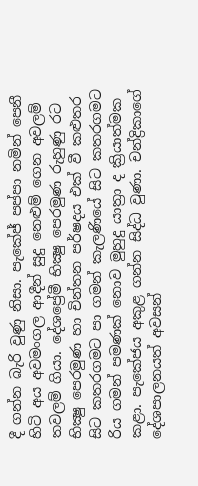දී ගන්න බැරි වුණු නිසා. පැකේජ් පප්පා නමින් පෙනී හිටි අය අවමංගල ආදීන් සුදු නෙළුම් ගෙන අවලම් තවලම් ගියා. දේශප්‍රේමී භික්‍ෂු පෙරමුණ රුහුණු රට භික්‍ෂු පෙරමුණ හා චින්තන පර්ෂදය එක් වී කළුතර සිට කතරගමට පා ගමන් කැලණියේ සිට කතරගමට රිය ගමන් පමණක් නොව මුහුදු යාත්‍රා ද ක්‍රියාත්මක කළා. පැකේජය අකුළ ගන්න සිද්ධ වුණා. චන්ද්‍රිකාගේ දේශපාලනයත් අවසන්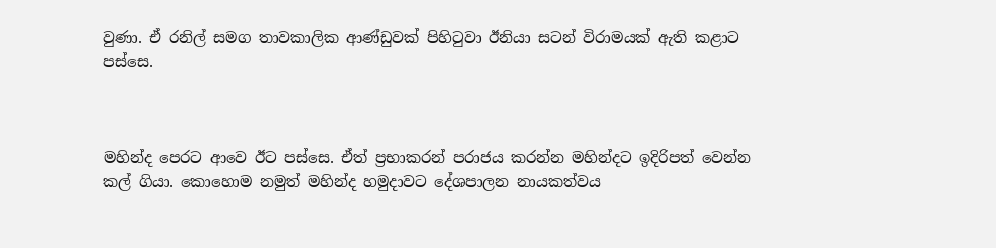වුණා. ඒ රනිල් සමග තාවකාලික ආණ්ඩුවක් පිහිටුවා ඊනියා සටන් විරාමයක් ඇති කළාට පස්සෙ.



මහින්ද පෙරට ආවෙ ඊට පස්සෙ. ඒත් ප්‍රභාකරන් පරාජය කරන්න මහින්දට ඉදිරිපත් වෙන්න කල් ගියා. කොහොම නමුත් මහින්ද හමුදාවට දේශපාලන නායකත්වය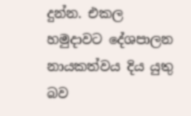දුන්න. එකල හමුදාවට දේශපාලන නායකත්වය දිය යුතු බව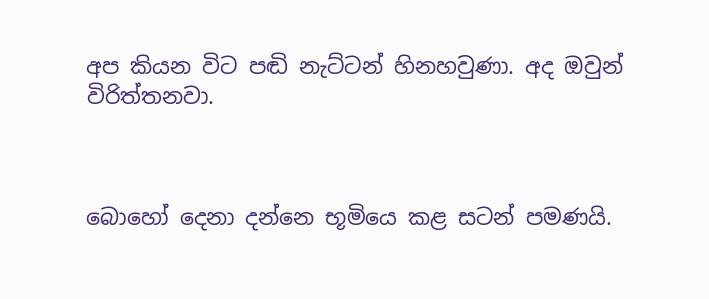අප කියන විට පඬි නැට්ටන් හිනහවුණා. අද ඔවුන් විරිත්තනවා.



බොහෝ දෙනා දන්නෙ භූමියෙ කළ සටන් පමණයි.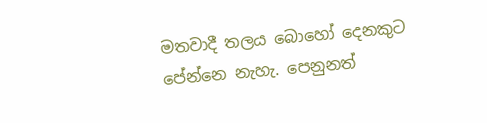මතවාදී තලය බොහෝ දෙනකුට පේන්නෙ නැහැ. පෙනුනත්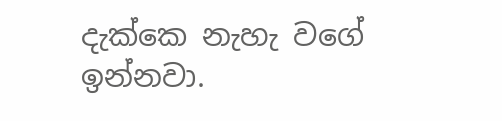දැක්කෙ නැහැ වගේ ඉන්නවා.